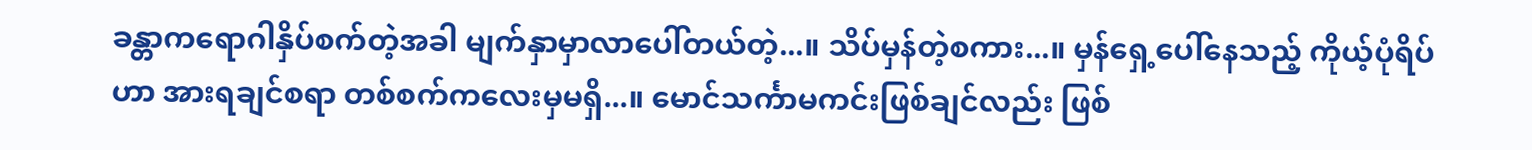ခန္တာကရောဂါနှိပ်စက်တဲ့အခါ မျက်နှာမှာလာပေါ်တယ်တဲ့...။ သိပ်မှန်တဲ့စကား...။ မှန်ရှေ့ပေါ်နေသည့် ကိုယ့်ပုံရိပ်ဟာ အားရချင်စရာ တစ်စက်ကလေးမှမရှိ...။ မောင်သင်္ကာမကင်းဖြစ်ချင်လည်း ဖြစ်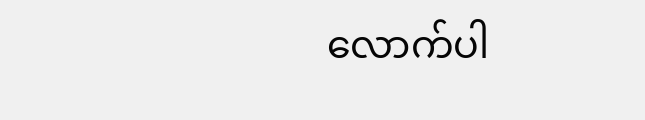လောက်ပါ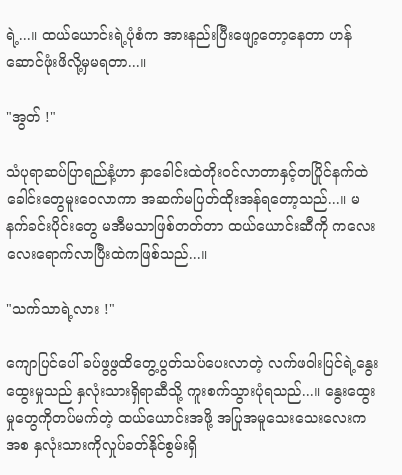ရဲ့...။ ထယ်ယောင်းရဲ့ပုံစံက အားနည်းပြီးဖျော့တော့နေတာ ဟန်ဆောင်ဖုံးဖိလို့မှမရတာ...။

"အွတ် !"

သံပုရာဆပ်ပြာရည်နံ့ဟာ နှာခေါင်းထဲတိုးဝင်လာတာနှင့်တပြိုင်နက်ထဲ ခေါင်းတွေမူးဝေလာကာ အဆက်မပြတ်ထိုးအန်ရတော့သည်...။ မနက်ခင်းပိုင်းတွေ မအီမသာဖြစ်တတ်တာ ထယ်ယောင်းဆီကို ကလေးလေးရောက်လာပြီးထဲကဖြစ်သည်...။

"သက်သာရဲ့လား !"

ကျောပြင်ပေါ် ခပ်ဖွဖွထိတွေ့ပွတ်သပ်ပေးလာတဲ့ လက်ဖဝါးပြင်ရဲ့နွေးထွေးမှုသည် နှလုံးသားရှိရာဆီသို့ ကူးစက်သွားပုံရသည်...။ နွေးထွေးမှုတွေကိုတပ်မက်တဲ့ ထယ်ယောင်းအဖို့ အပြုအမူသေးသေးလေးကအစ နှလုံးသားကိုလှုပ်ခတ်နိုင်စွမ်းရှိ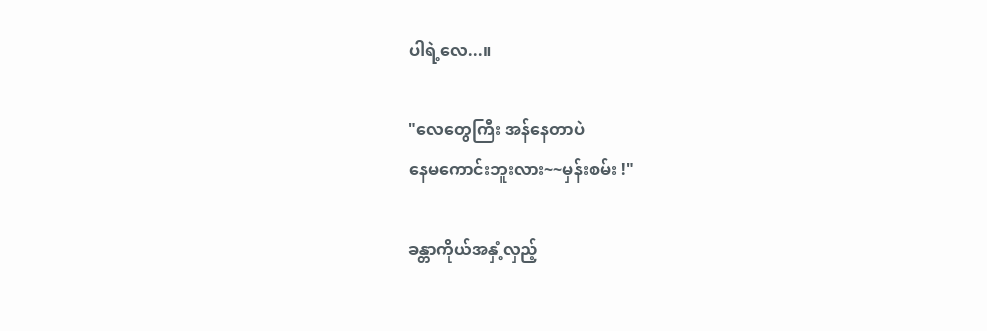ပါရဲ့လေ...။

"လေတွေကြီး အန်နေတာပဲ
နေမကောင်းဘူးလား~~မှန်းစမ်း !"

ခန္တာကိုယ်အနှံ့လှည့်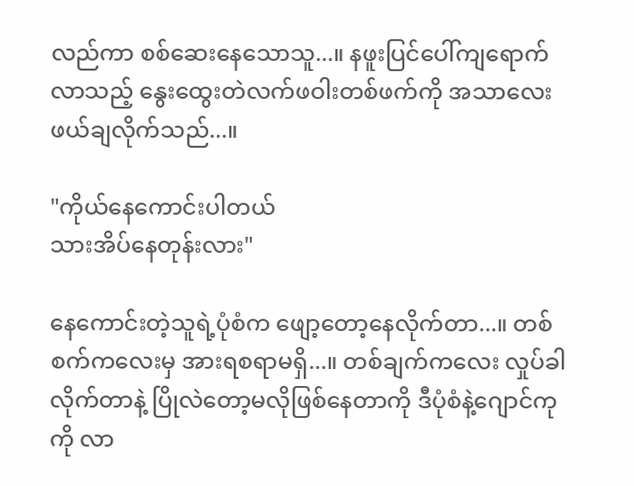လည်ကာ စစ်ဆေးနေသောသူ...။ နဖူးပြင်ပေါ်ကျရောက်လာသည့် နွေးထွေးတဲလက်ဖဝါးတစ်ဖက်ကို အသာလေးဖယ်ချလိုက်သည်...။

"ကိုယ်နေကောင်းပါတယ်
သားအိပ်နေတုန်းလား"

နေကောင်းတဲ့သူရဲ့ပုံစံက ဖျော့တော့နေလိုက်တာ...။ တစ်စက်ကလေးမှ အားရစရာမရှိ...။ တစ်ချက်ကလေး လှုပ်ခါလိုက်တာနဲ့ ပြိုလဲတော့မလိုဖြစ်နေတာကို ဒီပုံစံနဲ့ဂျောင်ကုကို လာ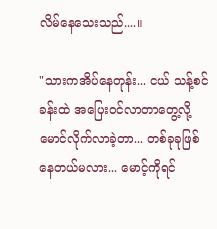လိမ်နေသေးသည်....။

"သားကအိပ်နေတုန်း... ငယ် သန့်စင်ခန်းထဲ အပြေးဝင်လာတာတွေ့လို့ မောင်လိုက်လာခဲ့တာ... တစ်ခုခုဖြစ်နေတယ်မလား... မောင့်ကိုရင်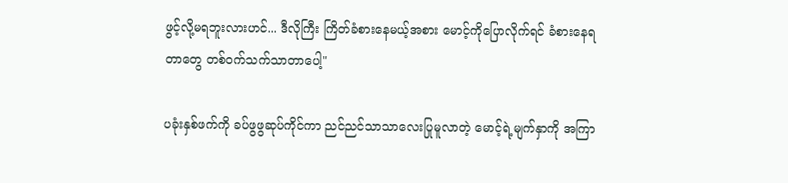ဖွင့်လို့မရဘူးလားဟင်... ဒီလိုကြီး ကြိတ်ခံစားနေမယ့်အစား မောင့်ကိုပြောလိုက်ရင် ခံစားနေရတာတွေ တစ်ဝက်သက်သာတာပေါ့"

ပခုံးနှစ်ဖက်ကို ခပ်ဖွဖွဆုပ်ကိုင်ကာ ညင်ညင်သာသာလေးပြုမူလာတဲ့ မောင့်ရဲ့မျက်နှာကို အကြာ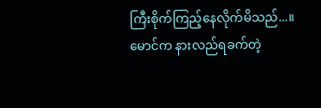ကြီးစိုက်ကြည့်နေလိုက်မိသည်...။ မောင်က နားလည်ရခက်တဲ့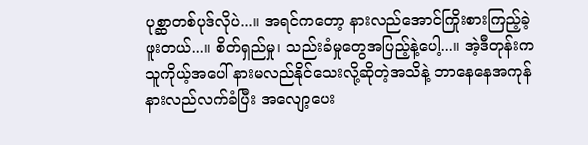ပုစ္ဆာတစ်ပုဒ်လိုပဲ...။ အရင်ကတော့ နားလည်အောင်ကြိုးစားကြည့်ခဲ့ဖူးတယ်...။ စိတ်ရှည်မှု၊ သည်းခံမှုတွေအပြည့်နဲ့ပေါ့...။ အဲ့ဒီတုန်းက သူကိုယ့်အပေါ် နားမလည်နိုင်သေးလို့ဆိုတဲ့အသိနဲ့ ဘာနေနေအကုန် နားလည်လက်ခံပြီး အလျော့ပေး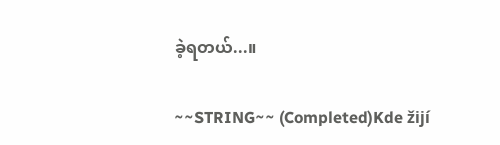ခဲ့ရတယ်...။

~~STRING~~ (Completed)Kde žijí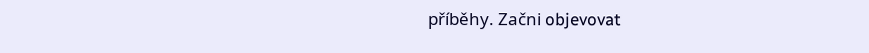příběhy. Začni objevovat